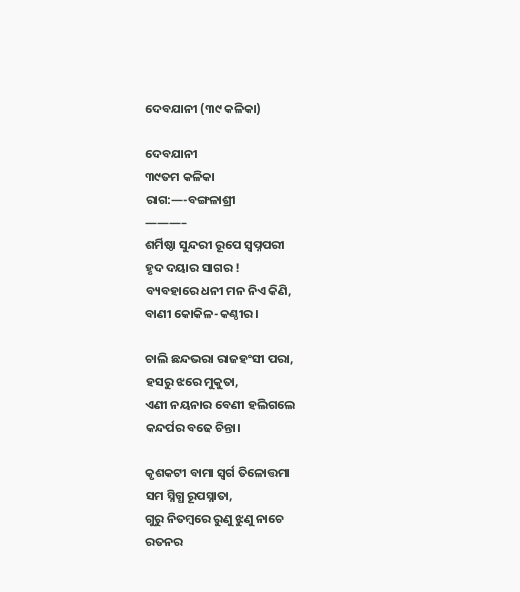ଦେବଯାନୀ (୩୯ କଳିକା)

ଦେବଯାନୀ
୩୯ତମ କଳିକା
ରାଗ:—-ବଙ୍ଗଳାଶ୍ରୀ
———–
ଶର୍ମିଷ୍ଠା ସୁନ୍ଦରୀ ରୂପେ ସ୍ବପ୍ନପରୀ
ହୃଦ ଦୟାର ସାଗର !
ବ୍ୟବହାରେ ଧନୀ ମନ ନିଏ କିଣି,
ବାଣୀ କୋକିଳ-କଣ୍ଠୀର।

ଚାଲି ଛନ୍ଦଭରା ରାଜହଂସୀ ପରା,
ହସରୁ ଝରେ ମୁକୁତା,
ଏଣୀ ନୟନାର ବେଣୀ ହଲିଗଲେ
କନ୍ଦର୍ପର ବଢେ ଚିନ୍ତା।

କୃଶକଟୀ ବାମା ସ୍ୱର୍ଗ ତିଳୋତ୍ତମା
ସମ ସ୍ନିଗ୍ଧ ରୂପସ୍ନାତା,
ଗୁରୁ ନିତମ୍ବରେ ରୁଣୁ ଝୁଣୁ ନାଚେ
ରତନର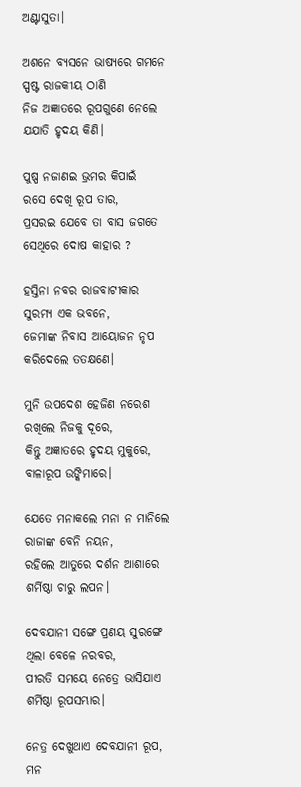ଅଣ୍ଟାସୁତା।

ଅଶନେ ବ୍ୟସନେ ଭାଷ୍ୟରେ ଗମନେ
ସ୍ପଷ୍ଟ ରାଜକୀୟ ଠାଣି
ନିଜ ଅଜ୍ଞାତରେ ରୂପଗୁଣେ ନେଲେ
ଯଯାତି ହୃଦୟ କିଣି।

ପୁଷ୍ପ ନଜାଣଇ ଭ୍ରମର କିପାଇଁ
ରସେ ଦେଖି ରୂପ ତାର,
ପ୍ରସରଇ ଯେବେ ତା ବାସ ଜଗତେ
ସେଥିରେ ଦୋଷ କାହାର ?

ହସ୍ତିନା ନବର ରାଜବାଟୀକାର
ସୁରମ୍ୟ ଏକ ଭବନେ,
ଜେମାଙ୍କ ନିବାସ ଆୟୋଜନ ନୃପ
କରିଦେଲେ ତତକ୍ଷଣେ।

ମୁନି ଉପଦେଶ ହେଜିଣ ନରେଶ
ରଖିଲେ ନିଜକୁ ଦୂରେ,
କିନ୍ତୁ ଅଜ୍ଞାତରେ ହୃଦୟ ମୁକୁରେ,
ବାଳାରୂପ ଉଙ୍କିମାରେ।

ଯେତେ ମନାକଲେ ମନା ନ ମାନିଲେ
ରାଜାଙ୍କ ବେନି ନୟନ,
ରହିଲେ ଆତୁରେ ଦର୍ଶନ ଆଶାରେ
ଶର୍ମିଷ୍ଠା ଚାରୁ ଲପନ।

ଦେବଯାନୀ ସଙ୍ଗେ ପ୍ରଣୟ ସୁରଙ୍ଗେ
ଥିଲା ବେଳେ ନରବର,
ପୀରତି ସମୟେ ନେତ୍ରେ ଭାସିଯାଏ
ଶର୍ମିଷ୍ଠା ରୂପସମ୍ଭାର।

ନେତ୍ର ଦେଖୁଥାଏ ଦେବଯାନୀ ରୂପ,
ମନ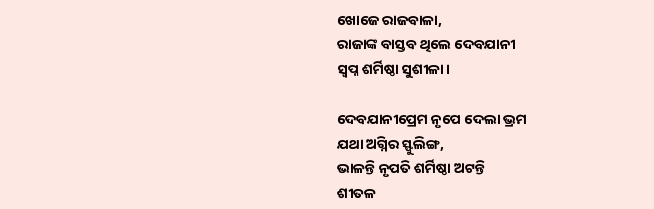ଖୋଜେ ରାଜବାଳା,
ରାଜାଙ୍କ ବାସ୍ତବ ଥିଲେ ଦେବଯାନୀ
ସ୍ଵପ୍ନ ଶର୍ମିଷ୍ଠା ସୁଶୀଳା।

ଦେବଯାନୀପ୍ରେମ ନୃପେ ଦେଲା ଭ୍ରମ
ଯଥା ଅଗ୍ନିର ସ୍ଫୁଲିଙ୍ଗ,
ଭାଳନ୍ତି ନୃପତି ଶର୍ମିଷ୍ଠା ଅଟନ୍ତି
ଶୀତଳ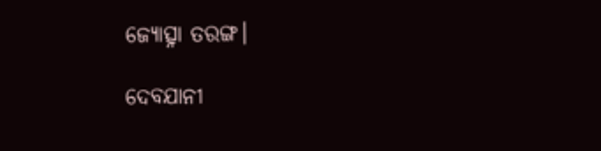ଜ୍ୟୋତ୍ସ୍ନା ତରଙ୍ଗ।

ଦେବଯାନୀ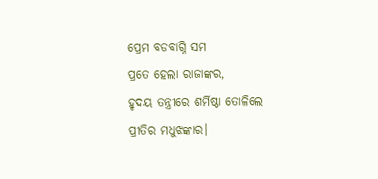ପ୍ରେମ ବଡବାଗ୍ନି ସମ
ପ୍ରତେ ହେଲା ରାଜାଙ୍କର,
ହୃଦୟ ତନ୍ତ୍ରୀରେ ଶର୍ମିଷ୍ଠା ତୋଳିଲେ
ପ୍ରୀତିର ମଧୁଝଙ୍କାର।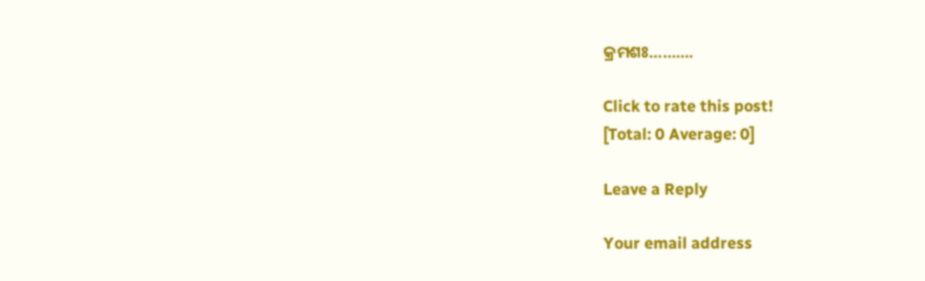କ୍ରମଶଃ……….

Click to rate this post!
[Total: 0 Average: 0]

Leave a Reply

Your email address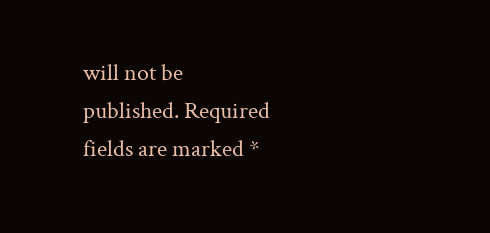will not be published. Required fields are marked *